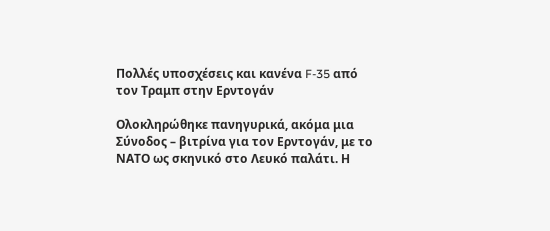Πολλές υποσχέσεις και κανένα F-35 από τον Τραμπ στην Ερντογάν

Ολοκληρώθηκε πανηγυρικά, ακόμα μια Σύνοδος – βιτρίνα για τον Ερντογάν, με το ΝΑΤΟ ως σκηνικό στο Λευκό παλάτι. Η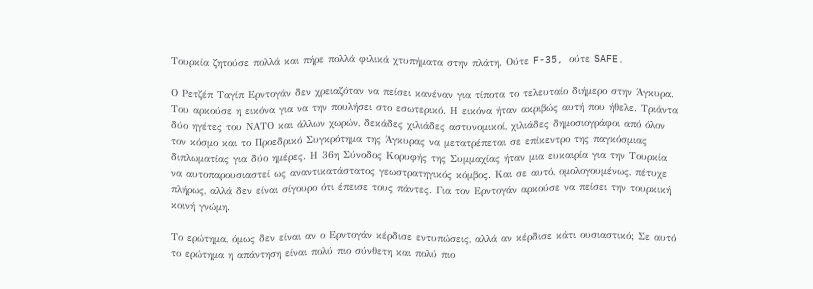Τουρκία ζητούσε πολλά και πήρε πολλά φιλικά χτυπήματα στην πλάτη. Ούτε F-35, ούτε SAFE.

Ο Ρετζέπ Ταγίπ Ερντογάν δεν χρειαζόταν να πείσει κανέναν για τίποτα το τελευταίο διήμερο στην Άγκυρα. Του αρκούσε η εικόνα για να την πουλήσει στο εσωτερικό. Η εικόνα ήταν ακριβώς αυτή που ήθελε. Τριάντα δύο ηγέτες του ΝΑΤΟ και άλλων χωρών, δεκάδες χιλιάδες αστυνομικοί, χιλιάδες δημοσιογράφοι από όλον τον κόσμο και το Προεδρικό Συγκρότημα της Άγκυρας να μετατρέπεται σε επίκεντρο της παγκόσμιας διπλωματίας για δύο ημέρες. Η 36η Σύνοδος Κορυφής της Συμμαχίας ήταν μια ευκαιρία για την Τουρκία να αυτοπαρουσιαστεί ως αναντικατάστατος γεωστρατηγικός κόμβος. Και σε αυτό, ομολογουμένως, πέτυχε πλήρως, αλλά δεν είναι σίγουρο ότι έπεισε τους πάντες. Για τον Ερντογάν αρκούσε να πείσει την τουρκική κοινή γνώμη.

Το ερώτημα, όμως δεν είναι αν ο Ερντογάν κέρδισε εντυπώσεις, αλλά αν κέρδισε κάτι ουσιαστικό; Σε αυτό το ερώτημα η απάντηση είναι πολύ πιο σύνθετη και πολύ πιο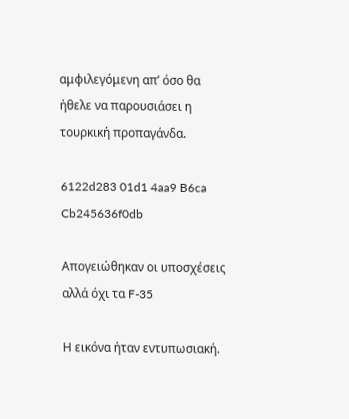αμφιλεγόμενη απ’ όσο θα ήθελε να παρουσιάσει η τουρκική προπαγάνδα.

6122d283 01d1 4aa9 B6ca Cb245636f0db

Απογειώθηκαν οι υποσχέσεις αλλά όχι τα F-35

Η εικόνα ήταν εντυπωσιακή.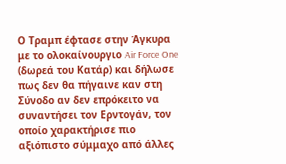Ο Τραμπ έφτασε στην Άγκυρα με το ολοκαίνουργιο Air Force One (δωρεά του Κατάρ) και δήλωσε πως δεν θα πήγαινε καν στη Σύνοδο αν δεν επρόκειτο να συναντήσει τον Ερντογάν, τον οποίο χαρακτήρισε πιο αξιόπιστο σύμμαχο από άλλες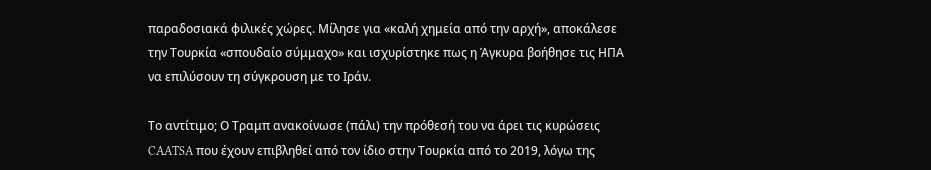παραδοσιακά φιλικές χώρες. Μίλησε για «καλή χημεία από την αρχή», αποκάλεσε την Τουρκία «σπουδαίο σύμμαχο» και ισχυρίστηκε πως η Άγκυρα βοήθησε τις ΗΠΑ να επιλύσουν τη σύγκρουση με το Ιράν.

Το αντίτιμο; Ο Τραμπ ανακοίνωσε (πάλι) την πρόθεσή του να άρει τις κυρώσεις CAATSA που έχουν επιβληθεί από τον ίδιο στην Τουρκία από το 2019, λόγω της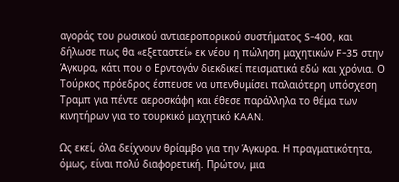αγοράς του ρωσικού αντιαεροπορικού συστήματος S-400, και δήλωσε πως θα «εξεταστεί» εκ νέου η πώληση μαχητικών F-35 στην Άγκυρα, κάτι που ο Ερντογάν διεκδικεί πεισματικά εδώ και χρόνια. Ο Τούρκος πρόεδρος έσπευσε να υπενθυμίσει παλαιότερη υπόσχεση Τραμπ για πέντε αεροσκάφη και έθεσε παράλληλα το θέμα των κινητήρων για το τουρκικό μαχητικό KAAN.

Ως εκεί, όλα δείχνουν θρίαμβο για την Άγκυρα. Η πραγματικότητα, όμως, είναι πολύ διαφορετική. Πρώτον, μια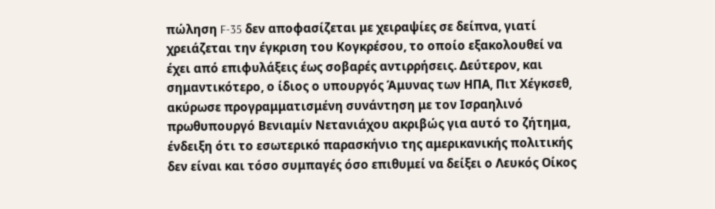πώληση F-35 δεν αποφασίζεται με χειραψίες σε δείπνα, γιατί χρειάζεται την έγκριση του Κογκρέσου, το οποίο εξακολουθεί να έχει από επιφυλάξεις έως σοβαρές αντιρρήσεις. Δεύτερον, και σημαντικότερο, ο ίδιος ο υπουργός Άμυνας των ΗΠΑ, Πιτ Χέγκσεθ, ακύρωσε προγραμματισμένη συνάντηση με τον Ισραηλινό πρωθυπουργό Βενιαμίν Νετανιάχου ακριβώς για αυτό το ζήτημα, ένδειξη ότι το εσωτερικό παρασκήνιο της αμερικανικής πολιτικής δεν είναι και τόσο συμπαγές όσο επιθυμεί να δείξει ο Λευκός Οίκος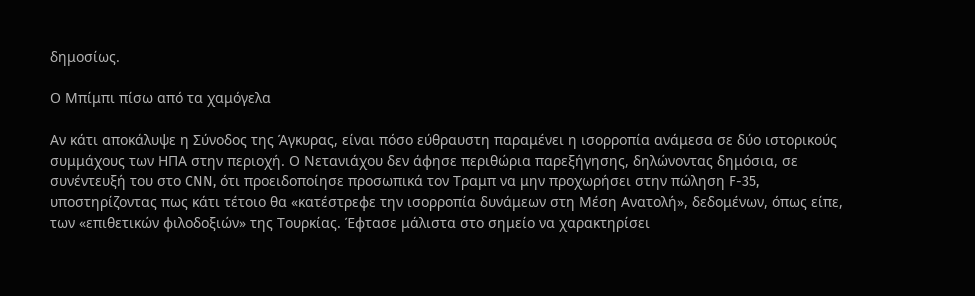δημοσίως.

Ο Μπίμπι πίσω από τα χαμόγελα

Αν κάτι αποκάλυψε η Σύνοδος της Άγκυρας, είναι πόσο εύθραυστη παραμένει η ισορροπία ανάμεσα σε δύο ιστορικούς συμμάχους των ΗΠΑ στην περιοχή. Ο Νετανιάχου δεν άφησε περιθώρια παρεξήγησης, δηλώνοντας δημόσια, σε συνέντευξή του στο CNN, ότι προειδοποίησε προσωπικά τον Τραμπ να μην προχωρήσει στην πώληση F-35, υποστηρίζοντας πως κάτι τέτοιο θα «κατέστρεφε την ισορροπία δυνάμεων στη Μέση Ανατολή», δεδομένων, όπως είπε, των «επιθετικών φιλοδοξιών» της Τουρκίας. Έφτασε μάλιστα στο σημείο να χαρακτηρίσει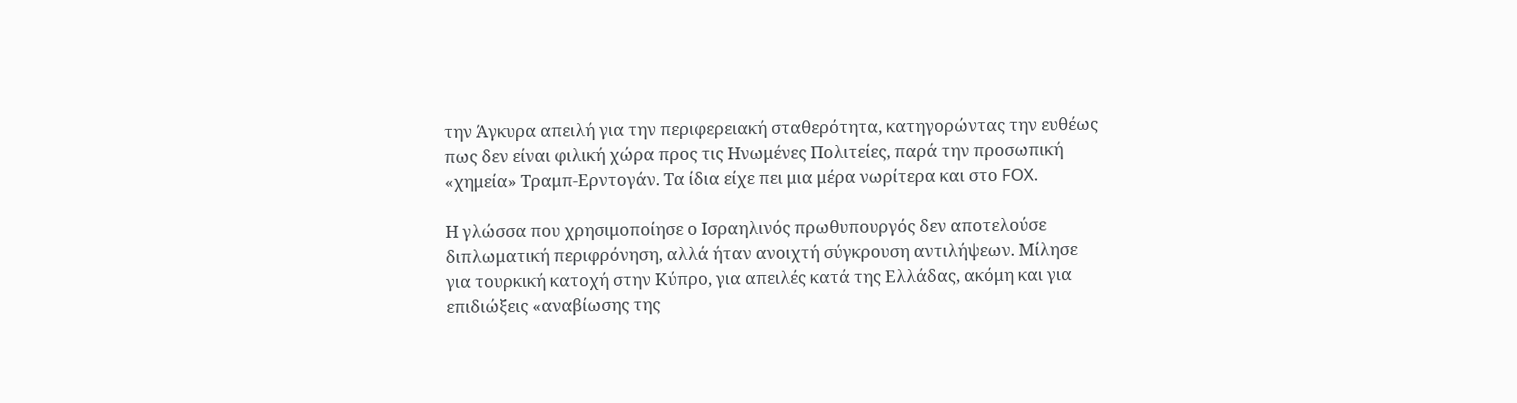την Άγκυρα απειλή για την περιφερειακή σταθερότητα, κατηγορώντας την ευθέως πως δεν είναι φιλική χώρα προς τις Ηνωμένες Πολιτείες, παρά την προσωπική «χημεία» Τραμπ-Ερντογάν. Τα ίδια είχε πει μια μέρα νωρίτερα και στο FOX.

Η γλώσσα που χρησιμοποίησε ο Ισραηλινός πρωθυπουργός δεν αποτελούσε διπλωματική περιφρόνηση, αλλά ήταν ανοιχτή σύγκρουση αντιλήψεων. Μίλησε για τουρκική κατοχή στην Κύπρο, για απειλές κατά της Ελλάδας, ακόμη και για επιδιώξεις «αναβίωσης της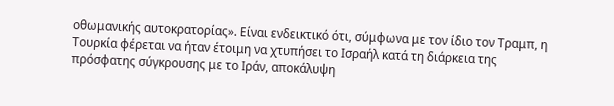οθωμανικής αυτοκρατορίας». Είναι ενδεικτικό ότι, σύμφωνα με τον ίδιο τον Τραμπ, η Τουρκία φέρεται να ήταν έτοιμη να χτυπήσει το Ισραήλ κατά τη διάρκεια της πρόσφατης σύγκρουσης με το Ιράν, αποκάλυψη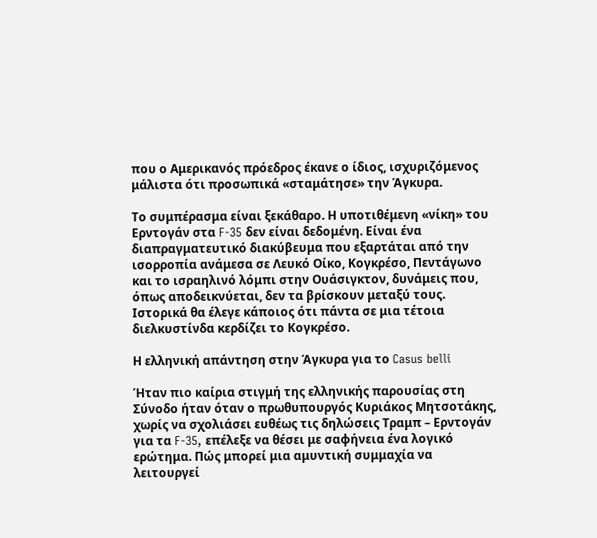που ο Αμερικανός πρόεδρος έκανε ο ίδιος, ισχυριζόμενος μάλιστα ότι προσωπικά «σταμάτησε» την Άγκυρα.

Το συμπέρασμα είναι ξεκάθαρο. Η υποτιθέμενη «νίκη» του Ερντογάν στα F-35 δεν είναι δεδομένη. Είναι ένα διαπραγματευτικό διακύβευμα που εξαρτάται από την ισορροπία ανάμεσα σε Λευκό Οίκο, Κογκρέσο, Πεντάγωνο και το ισραηλινό λόμπι στην Ουάσιγκτον, δυνάμεις που, όπως αποδεικνύεται, δεν τα βρίσκουν μεταξύ τους. Ιστορικά θα έλεγε κάποιος ότι πάντα σε μια τέτοια διελκυστίνδα κερδίζει το Κογκρέσο.

Η ελληνική απάντηση στην Άγκυρα για το Casus belli

Ήταν πιο καίρια στιγμή της ελληνικής παρουσίας στη Σύνοδο ήταν όταν ο πρωθυπουργός Κυριάκος Μητσοτάκης, χωρίς να σχολιάσει ευθέως τις δηλώσεις Τραμπ – Ερντογάν για τα F-35, επέλεξε να θέσει με σαφήνεια ένα λογικό ερώτημα. Πώς μπορεί μια αμυντική συμμαχία να λειτουργεί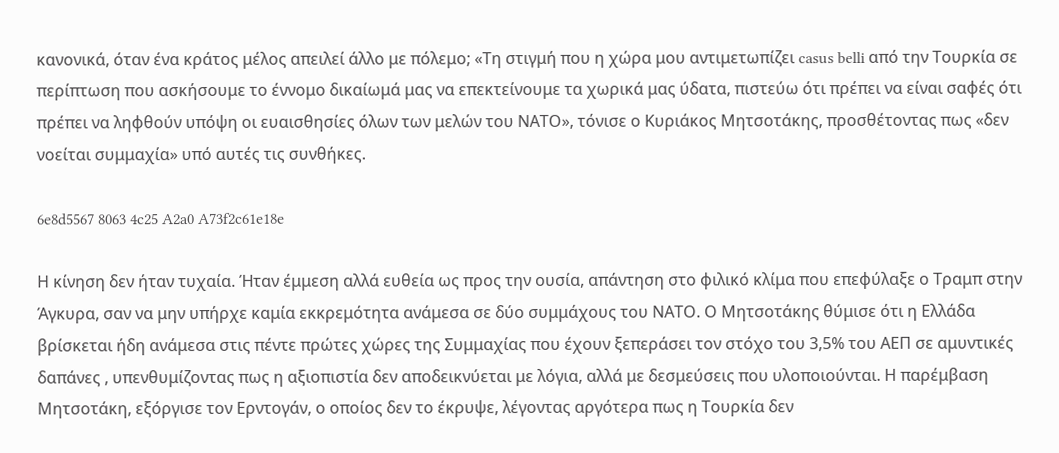κανονικά, όταν ένα κράτος μέλος απειλεί άλλο με πόλεμο; «Τη στιγμή που η χώρα μου αντιμετωπίζει casus belli από την Τουρκία σε περίπτωση που ασκήσουμε το έννομο δικαίωμά μας να επεκτείνουμε τα χωρικά μας ύδατα, πιστεύω ότι πρέπει να είναι σαφές ότι πρέπει να ληφθούν υπόψη οι ευαισθησίες όλων των μελών του ΝΑΤΟ», τόνισε ο Κυριάκος Μητσοτάκης, προσθέτοντας πως «δεν νοείται συμμαχία» υπό αυτές τις συνθήκες.

6e8d5567 8063 4c25 A2a0 A73f2c61e18e

Η κίνηση δεν ήταν τυχαία. Ήταν έμμεση αλλά ευθεία ως προς την ουσία, απάντηση στο φιλικό κλίμα που επεφύλαξε ο Τραμπ στην Άγκυρα, σαν να μην υπήρχε καμία εκκρεμότητα ανάμεσα σε δύο συμμάχους του ΝΑΤΟ. Ο Μητσοτάκης θύμισε ότι η Ελλάδα βρίσκεται ήδη ανάμεσα στις πέντε πρώτες χώρες της Συμμαχίας που έχουν ξεπεράσει τον στόχο του 3,5% του ΑΕΠ σε αμυντικές δαπάνες , υπενθυμίζοντας πως η αξιοπιστία δεν αποδεικνύεται με λόγια, αλλά με δεσμεύσεις που υλοποιούνται. Η παρέμβαση Μητσοτάκη, εξόργισε τον Ερντογάν, ο οποίος δεν το έκρυψε, λέγοντας αργότερα πως η Τουρκία δεν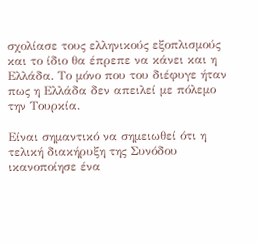σχολίασε τους ελληνικούς εξοπλισμούς και το ίδιο θα έπρεπε να κάνει και η Ελλάδα. Το μόνο που του διέφυγε ήταν πως η Ελλάδα δεν απειλεί με πόλεμο την Τουρκία.

Είναι σημαντικό να σημειωθεί ότι η τελική διακήρυξη της Συνόδου ικανοποίησε ένα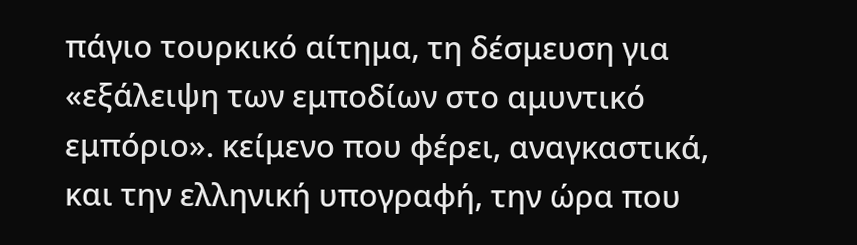πάγιο τουρκικό αίτημα, τη δέσμευση για «εξάλειψη των εμποδίων στο αμυντικό εμπόριο». κείμενο που φέρει, αναγκαστικά, και την ελληνική υπογραφή, την ώρα που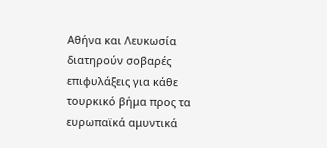Αθήνα και Λευκωσία διατηρούν σοβαρές επιφυλάξεις για κάθε τουρκικό βήμα προς τα ευρωπαϊκά αμυντικά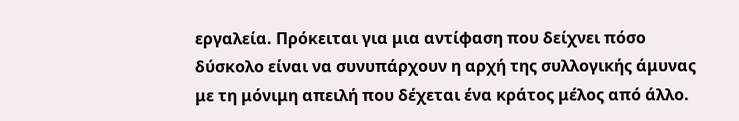εργαλεία. Πρόκειται για μια αντίφαση που δείχνει πόσο δύσκολο είναι να συνυπάρχουν η αρχή της συλλογικής άμυνας με τη μόνιμη απειλή που δέχεται ένα κράτος μέλος από άλλο.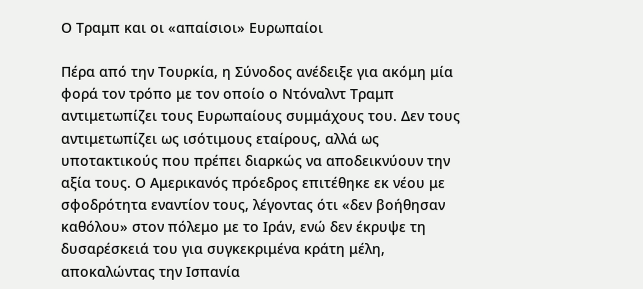Ο Τραμπ και οι «απαίσιοι» Ευρωπαίοι

Πέρα από την Τουρκία, η Σύνοδος ανέδειξε για ακόμη μία φορά τον τρόπο με τον οποίο ο Ντόναλντ Τραμπ αντιμετωπίζει τους Ευρωπαίους συμμάχους του. Δεν τους αντιμετωπίζει ως ισότιμους εταίρους, αλλά ως υποτακτικούς που πρέπει διαρκώς να αποδεικνύουν την αξία τους. Ο Αμερικανός πρόεδρος επιτέθηκε εκ νέου με σφοδρότητα εναντίον τους, λέγοντας ότι «δεν βοήθησαν καθόλου» στον πόλεμο με το Ιράν, ενώ δεν έκρυψε τη δυσαρέσκειά του για συγκεκριμένα κράτη μέλη, αποκαλώντας την Ισπανία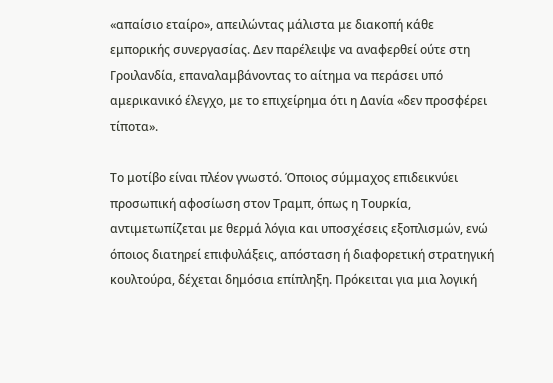«απαίσιο εταίρο», απειλώντας μάλιστα με διακοπή κάθε εμπορικής συνεργασίας. Δεν παρέλειψε να αναφερθεί ούτε στη Γροιλανδία, επαναλαμβάνοντας το αίτημα να περάσει υπό αμερικανικό έλεγχο, με το επιχείρημα ότι η Δανία «δεν προσφέρει τίποτα».

Το μοτίβο είναι πλέον γνωστό. Όποιος σύμμαχος επιδεικνύει προσωπική αφοσίωση στον Τραμπ, όπως η Τουρκία, αντιμετωπίζεται με θερμά λόγια και υποσχέσεις εξοπλισμών, ενώ όποιος διατηρεί επιφυλάξεις, απόσταση ή διαφορετική στρατηγική κουλτούρα, δέχεται δημόσια επίπληξη. Πρόκειται για μια λογική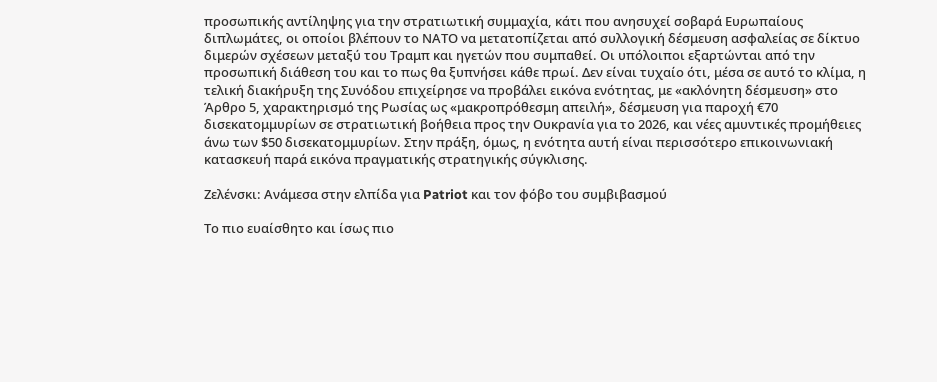προσωπικής αντίληψης για την στρατιωτική συμμαχία, κάτι που ανησυχεί σοβαρά Ευρωπαίους διπλωμάτες, οι οποίοι βλέπουν το ΝΑΤΟ να μετατοπίζεται από συλλογική δέσμευση ασφαλείας σε δίκτυο διμερών σχέσεων μεταξύ του Τραμπ και ηγετών που συμπαθεί. Οι υπόλοιποι εξαρτώνται από την προσωπική διάθεση του και το πως θα ξυπνήσει κάθε πρωί. Δεν είναι τυχαίο ότι, μέσα σε αυτό το κλίμα, η τελική διακήρυξη της Συνόδου επιχείρησε να προβάλει εικόνα ενότητας, με «ακλόνητη δέσμευση» στο Άρθρο 5, χαρακτηρισμό της Ρωσίας ως «μακροπρόθεσμη απειλή», δέσμευση για παροχή €70 δισεκατομμυρίων σε στρατιωτική βοήθεια προς την Ουκρανία για το 2026, και νέες αμυντικές προμήθειες άνω των $50 δισεκατομμυρίων. Στην πράξη, όμως, η ενότητα αυτή είναι περισσότερο επικοινωνιακή κατασκευή παρά εικόνα πραγματικής στρατηγικής σύγκλισης.

Ζελένσκι: Ανάμεσα στην ελπίδα για Patriot και τον φόβο του συμβιβασμού

Το πιο ευαίσθητο και ίσως πιο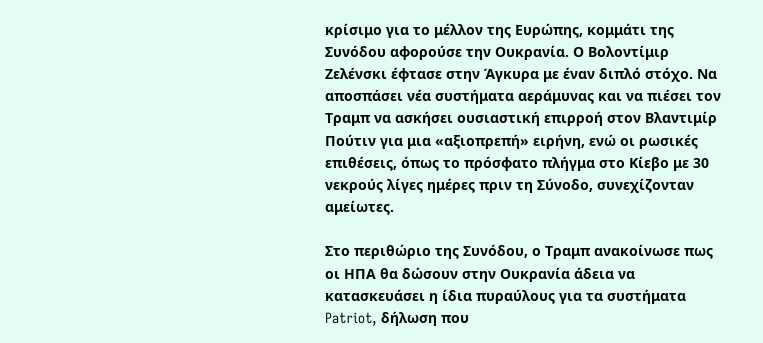κρίσιμο για το μέλλον της Ευρώπης, κομμάτι της Συνόδου αφορούσε την Ουκρανία. Ο Βολοντίμιρ Ζελένσκι έφτασε στην Άγκυρα με έναν διπλό στόχο. Να αποσπάσει νέα συστήματα αεράμυνας και να πιέσει τον Τραμπ να ασκήσει ουσιαστική επιρροή στον Βλαντιμίρ Πούτιν για μια «αξιοπρεπή» ειρήνη, ενώ οι ρωσικές επιθέσεις, όπως το πρόσφατο πλήγμα στο Κίεβο με 30 νεκρούς λίγες ημέρες πριν τη Σύνοδο, συνεχίζονταν αμείωτες.

Στο περιθώριο της Συνόδου, ο Τραμπ ανακοίνωσε πως οι ΗΠΑ θα δώσουν στην Ουκρανία άδεια να κατασκευάσει η ίδια πυραύλους για τα συστήματα Patriot, δήλωση που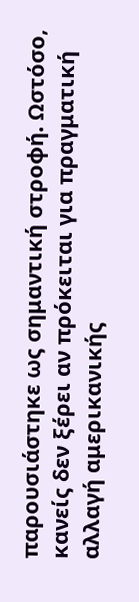παρουσιάστηκε ως σημαντική στροφή. Ωστόσο, κανείς δεν ξέρει αν πρόκειται για πραγματική αλλαγή αμερικανικής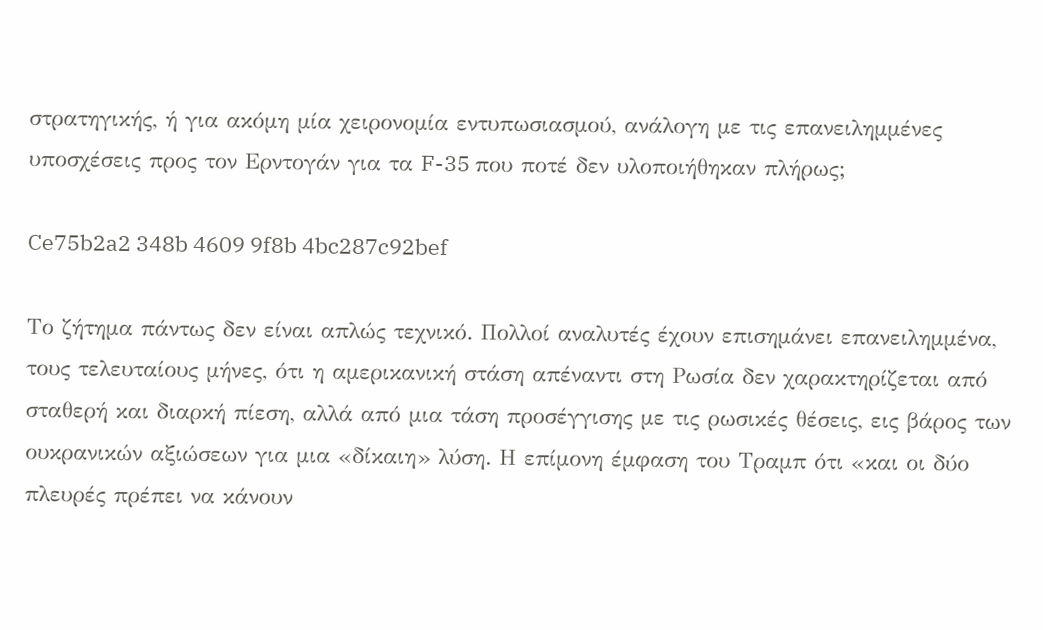στρατηγικής, ή για ακόμη μία χειρονομία εντυπωσιασμού, ανάλογη με τις επανειλημμένες υποσχέσεις προς τον Ερντογάν για τα F-35 που ποτέ δεν υλοποιήθηκαν πλήρως;

Ce75b2a2 348b 4609 9f8b 4bc287c92bef

Το ζήτημα πάντως δεν είναι απλώς τεχνικό. Πολλοί αναλυτές έχουν επισημάνει επανειλημμένα, τους τελευταίους μήνες, ότι η αμερικανική στάση απέναντι στη Ρωσία δεν χαρακτηρίζεται από σταθερή και διαρκή πίεση, αλλά από μια τάση προσέγγισης με τις ρωσικές θέσεις, εις βάρος των ουκρανικών αξιώσεων για μια «δίκαιη» λύση. Η επίμονη έμφαση του Τραμπ ότι «και οι δύο πλευρές πρέπει να κάνουν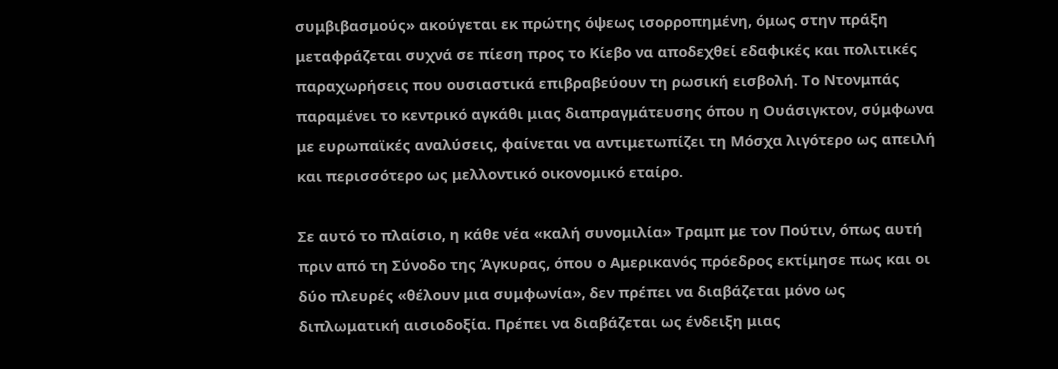συμβιβασμούς» ακούγεται εκ πρώτης όψεως ισορροπημένη, όμως στην πράξη μεταφράζεται συχνά σε πίεση προς το Κίεβο να αποδεχθεί εδαφικές και πολιτικές παραχωρήσεις που ουσιαστικά επιβραβεύουν τη ρωσική εισβολή. Το Ντονμπάς παραμένει το κεντρικό αγκάθι μιας διαπραγμάτευσης όπου η Ουάσιγκτον, σύμφωνα με ευρωπαϊκές αναλύσεις, φαίνεται να αντιμετωπίζει τη Μόσχα λιγότερο ως απειλή και περισσότερο ως μελλοντικό οικονομικό εταίρο.

Σε αυτό το πλαίσιο, η κάθε νέα «καλή συνομιλία» Τραμπ με τον Πούτιν, όπως αυτή πριν από τη Σύνοδο της Άγκυρας, όπου ο Αμερικανός πρόεδρος εκτίμησε πως και οι δύο πλευρές «θέλουν μια συμφωνία», δεν πρέπει να διαβάζεται μόνο ως διπλωματική αισιοδοξία. Πρέπει να διαβάζεται ως ένδειξη μιας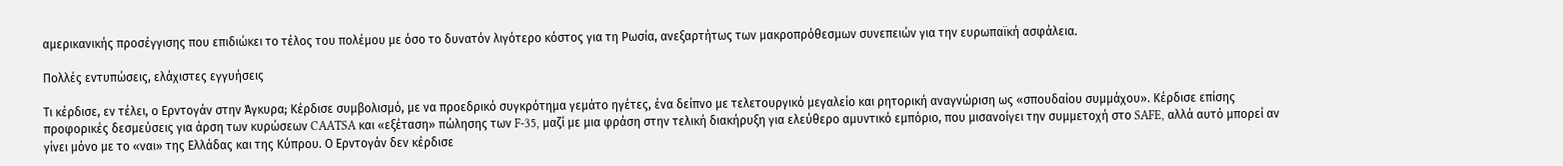αμερικανικής προσέγγισης που επιδιώκει το τέλος του πολέμου με όσο το δυνατόν λιγότερο κόστος για τη Ρωσία, ανεξαρτήτως των μακροπρόθεσμων συνεπειών για την ευρωπαϊκή ασφάλεια.

Πολλές εντυπώσεις, ελάχιστες εγγυήσεις

Τι κέρδισε, εν τέλει, ο Ερντογάν στην Άγκυρα; Κέρδισε συμβολισμό, με να προεδρικό συγκρότημα γεμάτο ηγέτες, ένα δείπνο με τελετουργικό μεγαλείο και ρητορική αναγνώριση ως «σπουδαίου συμμάχου». Κέρδισε επίσης προφορικές δεσμεύσεις για άρση των κυρώσεων CAATSA και «εξέταση» πώλησης των F-35, μαζί με μια φράση στην τελική διακήρυξη για ελεύθερο αμυντικό εμπόριο, που μισανοίγει την συμμετοχή στο SAFE, αλλά αυτό μπορεί αν γίνει μόνο με το «ναι» της Ελλάδας και της Κύπρου. Ο Ερντογάν δεν κέρδισε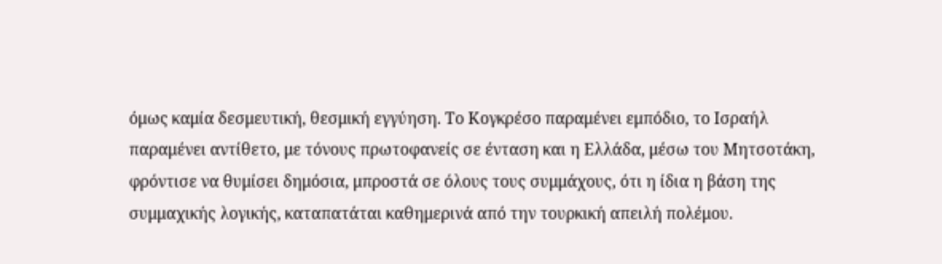όμως καμία δεσμευτική, θεσμική εγγύηση. Το Κογκρέσο παραμένει εμπόδιο, το Ισραήλ παραμένει αντίθετο, με τόνους πρωτοφανείς σε ένταση και η Ελλάδα, μέσω του Μητσοτάκη, φρόντισε να θυμίσει δημόσια, μπροστά σε όλους τους συμμάχους, ότι η ίδια η βάση της συμμαχικής λογικής, καταπατάται καθημερινά από την τουρκική απειλή πολέμου.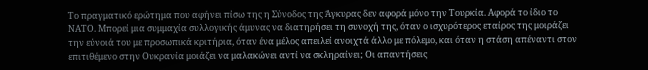Το πραγματικό ερώτημα που αφήνει πίσω της η Σύνοδος της Άγκυρας δεν αφορά μόνο την Τουρκία. Αφορά το ίδιο το ΝΑΤΟ. Μπορεί μια συμμαχία συλλογικής άμυνας να διατηρήσει τη συνοχή της, όταν ο ισχυρότερος εταίρος της μοιράζει την εύνοιά του με προσωπικά κριτήρια, όταν ένα μέλος απειλεί ανοιχτά άλλο με πόλεμο, και όταν η στάση απέναντι στον επιτιθέμενο στην Ουκρανία μοιάζει να μαλακώνει αντί να σκληραίνει; Οι απαντήσεις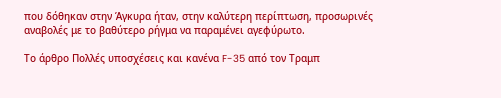που δόθηκαν στην Άγκυρα ήταν, στην καλύτερη περίπτωση, προσωρινές αναβολές με το βαθύτερο ρήγμα να παραμένει αγεφύρωτο.

Το άρθρο Πολλές υποσχέσεις και κανένα F-35 από τον Τραμπ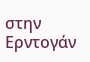στην Ερντογάν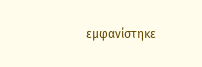εμφανίστηκε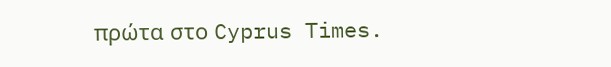πρώτα στο Cyprus Times.